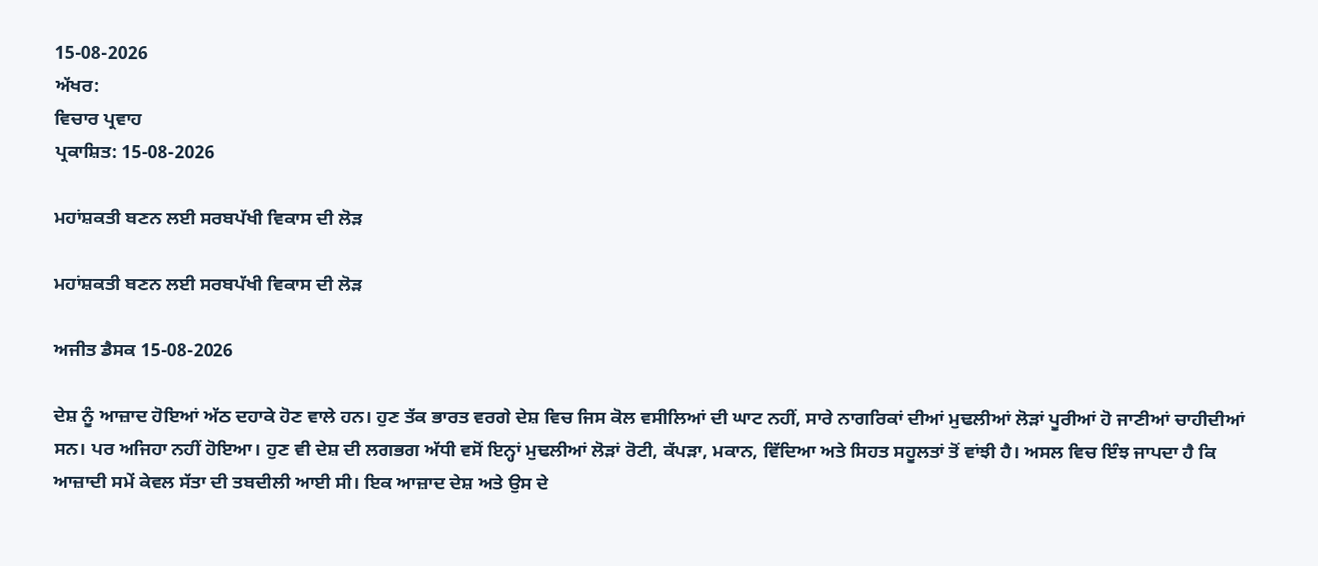15-08-2026
ਅੱਖਰ:
ਵਿਚਾਰ ਪ੍ਰਵਾਹ
ਪ੍ਰਕਾਸ਼ਿਤ: 15-08-2026

ਮਹਾਂਸ਼ਕਤੀ ਬਣਨ ਲਈ ਸਰਬਪੱਖੀ ਵਿਕਾਸ ਦੀ ਲੋੜ

ਮਹਾਂਸ਼ਕਤੀ ਬਣਨ ਲਈ ਸਰਬਪੱਖੀ ਵਿਕਾਸ ਦੀ ਲੋੜ

ਅਜੀਤ ਡੈਸਕ 15-08-2026

ਦੇਸ਼ ਨੂੰ ਆਜ਼ਾਦ ਹੋਇਆਂ ਅੱਠ ਦਹਾਕੇ ਹੋਣ ਵਾਲੇ ਹਨ। ਹੁਣ ਤੱਕ ਭਾਰਤ ਵਰਗੇ ਦੇਸ਼ ਵਿਚ ਜਿਸ ਕੋਲ ਵਸੀਲਿਆਂ ਦੀ ਘਾਟ ਨਹੀਂ, ਸਾਰੇ ਨਾਗਰਿਕਾਂ ਦੀਆਂ ਮੁਢਲੀਆਂ ਲੋੜਾਂ ਪੂਰੀਆਂ ਹੋ ਜਾਣੀਆਂ ਚਾਹੀਦੀਆਂ ਸਨ। ਪਰ ਅਜਿਹਾ ਨਹੀਂ ਹੋਇਆ। ਹੁਣ ਵੀ ਦੇਸ਼ ਦੀ ਲਗਭਗ ਅੱਧੀ ਵਸੋਂ ਇਨ੍ਹਾਂ ਮੁਢਲੀਆਂ ਲੋੜਾਂ ਰੋਟੀ, ਕੱਪੜਾ, ਮਕਾਨ, ਵਿੱਦਿਆ ਅਤੇ ਸਿਹਤ ਸਹੂਲਤਾਂ ਤੋਂ ਵਾਂਝੀ ਹੈ। ਅਸਲ ਵਿਚ ਇੰਝ ਜਾਪਦਾ ਹੈ ਕਿ ਆਜ਼ਾਦੀ ਸਮੇਂ ਕੇਵਲ ਸੱਤਾ ਦੀ ਤਬਦੀਲੀ ਆਈ ਸੀ। ਇਕ ਆਜ਼ਾਦ ਦੇਸ਼ ਅਤੇ ਉਸ ਦੇ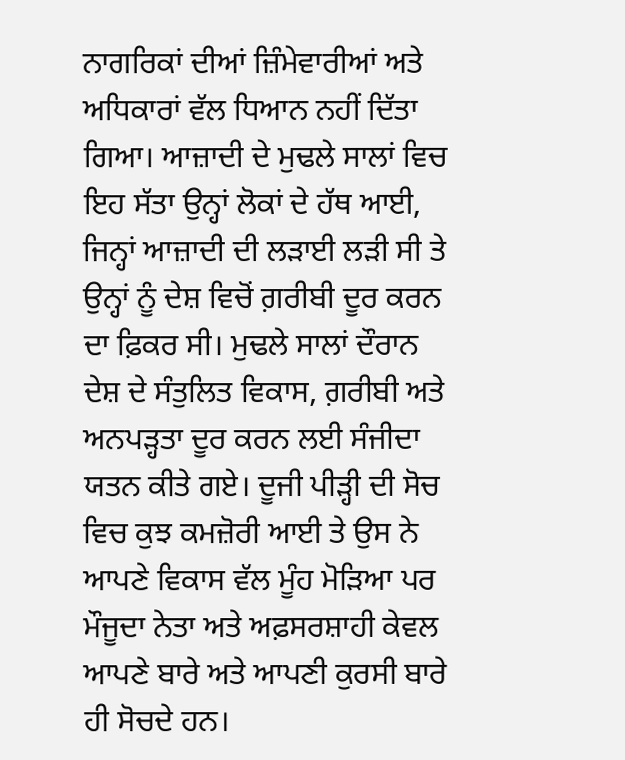ਨਾਗਰਿਕਾਂ ਦੀਆਂ ਜ਼ਿੰਮੇਵਾਰੀਆਂ ਅਤੇ ਅਧਿਕਾਰਾਂ ਵੱਲ ਧਿਆਨ ਨਹੀਂ ਦਿੱਤਾ ਗਿਆ। ਆਜ਼ਾਦੀ ਦੇ ਮੁਢਲੇ ਸਾਲਾਂ ਵਿਚ ਇਹ ਸੱਤਾ ਉਨ੍ਹਾਂ ਲੋਕਾਂ ਦੇ ਹੱਥ ਆਈ, ਜਿਨ੍ਹਾਂ ਆਜ਼ਾਦੀ ਦੀ ਲੜਾਈ ਲੜੀ ਸੀ ਤੇ ਉਨ੍ਹਾਂ ਨੂੰ ਦੇਸ਼ ਵਿਚੋਂ ਗ਼ਰੀਬੀ ਦੂਰ ਕਰਨ ਦਾ ਫ਼ਿਕਰ ਸੀ। ਮੁਢਲੇ ਸਾਲਾਂ ਦੌਰਾਨ ਦੇਸ਼ ਦੇ ਸੰਤੁਲਿਤ ਵਿਕਾਸ, ਗ਼ਰੀਬੀ ਅਤੇ ਅਨਪੜ੍ਹਤਾ ਦੂਰ ਕਰਨ ਲਈ ਸੰਜੀਦਾ ਯਤਨ ਕੀਤੇ ਗਏ। ਦੂਜੀ ਪੀੜ੍ਹੀ ਦੀ ਸੋਚ ਵਿਚ ਕੁਝ ਕਮਜ਼ੋਰੀ ਆਈ ਤੇ ਉਸ ਨੇ ਆਪਣੇ ਵਿਕਾਸ ਵੱਲ ਮੂੰਹ ਮੋੜਿਆ ਪਰ ਮੌਜੂਦਾ ਨੇਤਾ ਅਤੇ ਅਫ਼ਸਰਸ਼ਾਹੀ ਕੇਵਲ ਆਪਣੇ ਬਾਰੇ ਅਤੇ ਆਪਣੀ ਕੁਰਸੀ ਬਾਰੇ ਹੀ ਸੋਚਦੇ ਹਨ।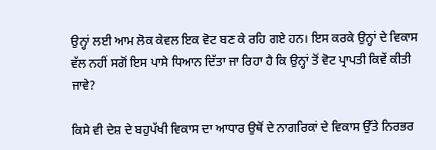ਉਨ੍ਹਾਂ ਲਈ ਆਮ ਲੋਕ ਕੇਵਲ ਇਕ ਵੋਟ ਬਣ ਕੇ ਰਹਿ ਗਏ ਹਨ। ਇਸ ਕਰਕੇ ਉਨ੍ਹਾਂ ਦੇ ਵਿਕਾਸ ਵੱਲ ਨਹੀਂ ਸਗੋਂ ਇਸ ਪਾਸੇ ਧਿਆਨ ਦਿੱਤਾ ਜਾ ਰਿਹਾ ਹੈ ਕਿ ਉਨ੍ਹਾਂ ਤੋਂ ਵੋਟ ਪ੍ਰਾਪਤੀ ਕਿਵੇਂ ਕੀਤੀ ਜਾਵੇ?

ਕਿਸੇ ਵੀ ਦੇਸ਼ ਦੇ ਬਹੁਪੱਖੀ ਵਿਕਾਸ ਦਾ ਆਧਾਰ ਉਥੋਂ ਦੇ ਨਾਗਰਿਕਾਂ ਦੇ ਵਿਕਾਸ ਉੱਤੇ ਨਿਰਭਰ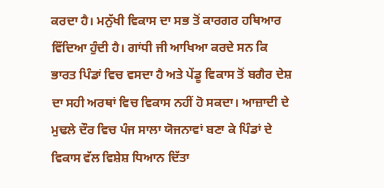ਕਰਦਾ ਹੈ। ਮਨੁੱਖੀ ਵਿਕਾਸ ਦਾ ਸਭ ਤੋਂ ਕਾਰਗਰ ਹਥਿਆਰ ਵਿੱਦਿਆ ਹੁੰਦੀ ਹੈ। ਗਾਂਧੀ ਜੀ ਆਖਿਆ ਕਰਦੇ ਸਨ ਕਿ ਭਾਰਤ ਪਿੰਡਾਂ ਵਿਚ ਵਸਦਾ ਹੈ ਅਤੇ ਪੇਂਡੂ ਵਿਕਾਸ ਤੋਂ ਬਗੈਰ ਦੇਸ਼ ਦਾ ਸਹੀ ਅਰਥਾਂ ਵਿਚ ਵਿਕਾਸ ਨਹੀਂ ਹੋ ਸਕਦਾ। ਆਜ਼ਾਦੀ ਦੇ ਮੁਢਲੇ ਦੌਰ ਵਿਚ ਪੰਜ ਸਾਲਾ ਯੋਜਨਾਵਾਂ ਬਣਾ ਕੇ ਪਿੰਡਾਂ ਦੇ ਵਿਕਾਸ ਵੱਲ ਵਿਸ਼ੇਸ਼ ਧਿਆਨ ਦਿੱਤਾ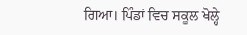ਗਿਆ। ਪਿੰਡਾਂ ਵਿਚ ਸਕੂਲ ਖੋਲ੍ਹੇ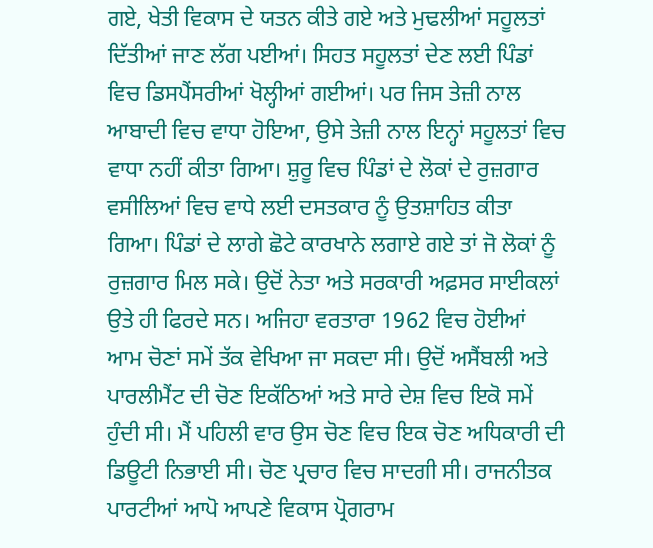ਗਏ, ਖੇਤੀ ਵਿਕਾਸ ਦੇ ਯਤਨ ਕੀਤੇ ਗਏ ਅਤੇ ਮੁਢਲੀਆਂ ਸਹੂਲਤਾਂ ਦਿੱਤੀਆਂ ਜਾਣ ਲੱਗ ਪਈਆਂ। ਸਿਹਤ ਸਹੂਲਤਾਂ ਦੇਣ ਲਈ ਪਿੰਡਾਂ ਵਿਚ ਡਿਸਪੈਂਸਰੀਆਂ ਖੋਲ੍ਹੀਆਂ ਗਈਆਂ। ਪਰ ਜਿਸ ਤੇਜ਼ੀ ਨਾਲ ਆਬਾਦੀ ਵਿਚ ਵਾਧਾ ਹੋਇਆ, ਉਸੇ ਤੇਜ਼ੀ ਨਾਲ ਇਨ੍ਹਾਂ ਸਹੂਲਤਾਂ ਵਿਚ ਵਾਧਾ ਨਹੀਂ ਕੀਤਾ ਗਿਆ। ਸ਼ੁਰੂ ਵਿਚ ਪਿੰਡਾਂ ਦੇ ਲੋਕਾਂ ਦੇ ਰੁਜ਼ਗਾਰ ਵਸੀਲਿਆਂ ਵਿਚ ਵਾਧੇ ਲਈ ਦਸਤਕਾਰ ਨੂੰ ਉਤਸ਼ਾਹਿਤ ਕੀਤਾ ਗਿਆ। ਪਿੰਡਾਂ ਦੇ ਲਾਗੇ ਛੋਟੇ ਕਾਰਖਾਨੇ ਲਗਾਏ ਗਏ ਤਾਂ ਜੋ ਲੋਕਾਂ ਨੂੰ ਰੁਜ਼ਗਾਰ ਮਿਲ ਸਕੇ। ਉਦੋਂ ਨੇਤਾ ਅਤੇ ਸਰਕਾਰੀ ਅਫ਼ਸਰ ਸਾਈਕਲਾਂ ਉਤੇ ਹੀ ਫਿਰਦੇ ਸਨ। ਅਜਿਹਾ ਵਰਤਾਰਾ 1962 ਵਿਚ ਹੋਈਆਂ ਆਮ ਚੋਣਾਂ ਸਮੇਂ ਤੱਕ ਵੇਖਿਆ ਜਾ ਸਕਦਾ ਸੀ। ਉਦੋਂ ਅਸੈਂਬਲੀ ਅਤੇ ਪਾਰਲੀਮੈਂਟ ਦੀ ਚੋਣ ਇਕੱਠਿਆਂ ਅਤੇ ਸਾਰੇ ਦੇਸ਼ ਵਿਚ ਇਕੋ ਸਮੇਂ ਹੁੰਦੀ ਸੀ। ਮੈਂ ਪਹਿਲੀ ਵਾਰ ਉਸ ਚੋਣ ਵਿਚ ਇਕ ਚੋਣ ਅਧਿਕਾਰੀ ਦੀ ਡਿਊਟੀ ਨਿਭਾਈ ਸੀ। ਚੋਣ ਪ੍ਰਚਾਰ ਵਿਚ ਸਾਦਗੀ ਸੀ। ਰਾਜਨੀਤਕ ਪਾਰਟੀਆਂ ਆਪੋ ਆਪਣੇ ਵਿਕਾਸ ਪ੍ਰੋਗਰਾਮ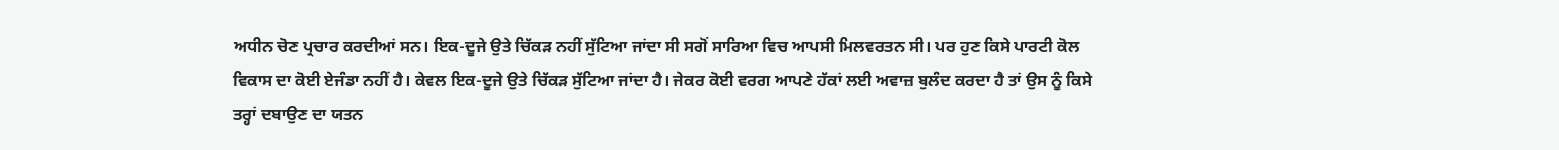ਅਧੀਨ ਚੋਣ ਪ੍ਰਚਾਰ ਕਰਦੀਆਂ ਸਨ। ਇਕ-ਦੂਜੇ ਉਤੇ ਚਿੱਕੜ ਨਹੀਂ ਸੁੱਟਿਆ ਜਾਂਦਾ ਸੀ ਸਗੋਂ ਸਾਰਿਆ ਵਿਚ ਆਪਸੀ ਮਿਲਵਰਤਨ ਸੀ। ਪਰ ਹੁਣ ਕਿਸੇ ਪਾਰਟੀ ਕੋਲ ਵਿਕਾਸ ਦਾ ਕੋਈ ਏਜੰਡਾ ਨਹੀਂ ਹੈ। ਕੇਵਲ ਇਕ-ਦੂਜੇ ਉਤੇ ਚਿੱਕੜ ਸੁੱਟਿਆ ਜਾਂਦਾ ਹੈ। ਜੇਕਰ ਕੋਈ ਵਰਗ ਆਪਣੇ ਹੱਕਾਂ ਲਈ ਅਵਾਜ਼ ਬੁਲੰਦ ਕਰਦਾ ਹੈ ਤਾਂ ਉਸ ਨੂੰ ਕਿਸੇ ਤਰ੍ਹਾਂ ਦਬਾਉਣ ਦਾ ਯਤਨ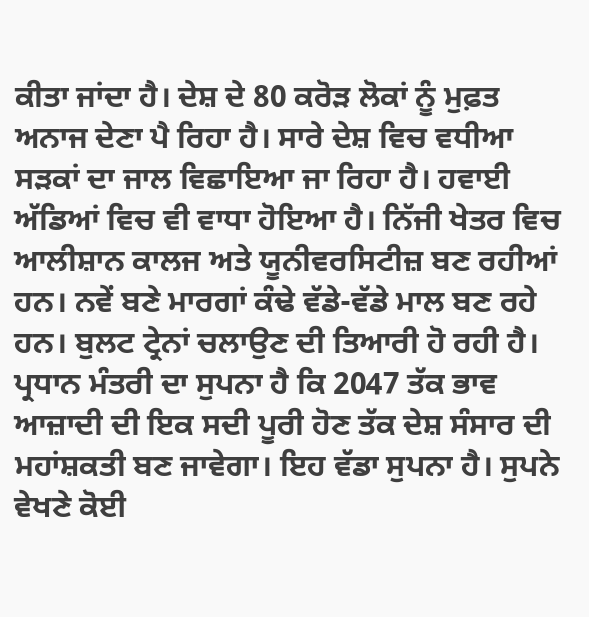ਕੀਤਾ ਜਾਂਦਾ ਹੈ। ਦੇਸ਼ ਦੇ 80 ਕਰੋੜ ਲੋਕਾਂ ਨੂੰ ਮੁਫ਼ਤ ਅਨਾਜ ਦੇਣਾ ਪੈ ਰਿਹਾ ਹੈ। ਸਾਰੇ ਦੇਸ਼ ਵਿਚ ਵਧੀਆ ਸੜਕਾਂ ਦਾ ਜਾਲ ਵਿਛਾਇਆ ਜਾ ਰਿਹਾ ਹੈ। ਹਵਾਈ ਅੱਡਿਆਂ ਵਿਚ ਵੀ ਵਾਧਾ ਹੋਇਆ ਹੈ। ਨਿੱਜੀ ਖੇਤਰ ਵਿਚ ਆਲੀਸ਼ਾਨ ਕਾਲਜ ਅਤੇ ਯੂਨੀਵਰਸਿਟੀਜ਼ ਬਣ ਰਹੀਆਂ ਹਨ। ਨਵੇਂ ਬਣੇ ਮਾਰਗਾਂ ਕੰਢੇ ਵੱਡੇ-ਵੱਡੇ ਮਾਲ ਬਣ ਰਹੇ ਹਨ। ਬੁਲਟ ਟ੍ਰੇਨਾਂ ਚਲਾਉਣ ਦੀ ਤਿਆਰੀ ਹੋ ਰਹੀ ਹੈ। ਪ੍ਰਧਾਨ ਮੰਤਰੀ ਦਾ ਸੁਪਨਾ ਹੈ ਕਿ 2047 ਤੱਕ ਭਾਵ ਆਜ਼ਾਦੀ ਦੀ ਇਕ ਸਦੀ ਪੂਰੀ ਹੋਣ ਤੱਕ ਦੇਸ਼ ਸੰਸਾਰ ਦੀ ਮਹਾਂਸ਼ਕਤੀ ਬਣ ਜਾਵੇਗਾ। ਇਹ ਵੱਡਾ ਸੁਪਨਾ ਹੈ। ਸੁਪਨੇ ਵੇਖਣੇ ਕੋਈ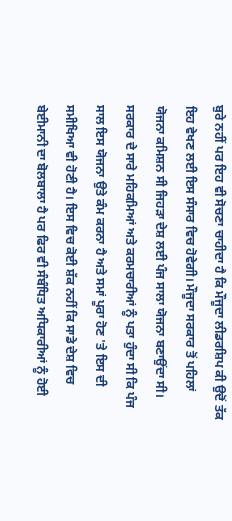ਬੁਰੇ ਨਹੀਂ ਪਰ ਇਹ ਵੀ ਸੋਚਣਾ ਚਾਹੀਦਾ ਹੈ ਕਿ ਮੌਜੂਦਾ ਲੀਡਰਸ਼ਿਪ ਕੀ ਉਦੋਂ ਤੱਕ ਇਹ ਵੇਖਣ ਲਈ ਇਸ ਸੰਸਾਰ ਵਿਚ ਹੋਵੇਗੀ। ਮੌਜੂਦਾ ਸਰਕਾਰ ਤੋਂ ਪਹਿਲਾਂ ਯੋਜਨਾ ਕਮਿਸ਼ਨ ਸੀ ਜਿਹੜਾ ਦੇਸ਼ ਲਈ ਪੰਜ ਸਾਲਾ ਯੋਜਨਾ ਬਣਾਉਂਦਾ ਸੀ। ਸਰਕਾਰ ਦੇ ਸਾਰੇ ਮਹਿਕਮਿਆਂ ਅਤੇ ਕਰਮਚਾਰੀਆਂ ਨੂੰ ਪਤਾ ਹੁੰਦਾ ਸੀ ਕਿ ਪੰਜ ਸਾਲ ਇਸ ਯੋਜਨਾ ਉਤੇ ਕੰਮ ਕਰਨਾ ਹੈ ਅਤੇ ਸਮਾਂ ਪੂਰਾ ਹੋਣ 'ਤੇ ਇਸ ਦੀ ਸਮੀਖਿਆ ਵੀ ਹੋਣੀ ਹੈ। ਇਸ ਵਿਚ ਕੋਈ ਸ਼ੱਕ ਨਹੀਂ ਕਿ ਸਾਡੇ ਦੇਸ਼ ਵਿਚ ਬੇਈਮਾਨੀ ਦਾ ਬੋਲਬਾਲਾ ਹੈ ਪਰ ਫਿਰ ਵੀ ਸੰਬੰਧਿਤ ਅਧਿਕਾਰੀਆਂ ਨੂੰ ਹੋਈ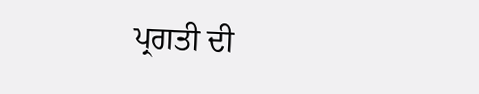ਪ੍ਰਗਤੀ ਦੀ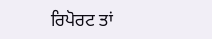ਰਿਪੋਰਟ ਤਾਂ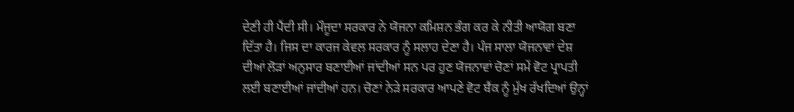ਦੇਣੀ ਹੀ ਪੈਂਦੀ ਸੀ। ਮੌਜੂਦਾ ਸਰਕਾਰ ਨੇ ਯੋਜਨਾ ਕਮਿਸ਼ਨ ਭੰਗ ਕਰ ਕੇ ਨੀਤੀ ਆਯੋਗ ਬਣਾ ਦਿੱਤਾ ਹੈ। ਜਿਸ ਦਾ ਕਾਰਜ ਕੇਵਲ ਸਰਕਾਰ ਨੂੰ ਸਲਾਹ ਦੇਣਾ ਹੈ। ਪੰਜ ਸਾਲਾ ਯੋਜਨਾਵਾਂ ਦੇਸ਼ ਦੀਆਂ ਲੋੜਾਂ ਅਨੁਸਾਰ ਬਣਾਈਆਂ ਜਾਂਦੀਆਂ ਸਨ ਪਰ ਹੁਣ ਯੋਜਨਾਵਾਂ ਚੋਣਾਂ ਸਮੇਂ ਵੋਟ ਪ੍ਰਾਪਤੀ ਲਈ ਬਣਾਈਆਂ ਜਾਂਦੀਆਂ ਹਨ। ਚੋਣਾਂ ਨੇੜੇ ਸਰਕਾਰ ਆਪਣੇ ਵੋਟ ਬੈਂਕ ਨੂੰ ਮੁੱਖ ਰੱਖਦਿਆਂ ਉਨ੍ਹਾਂ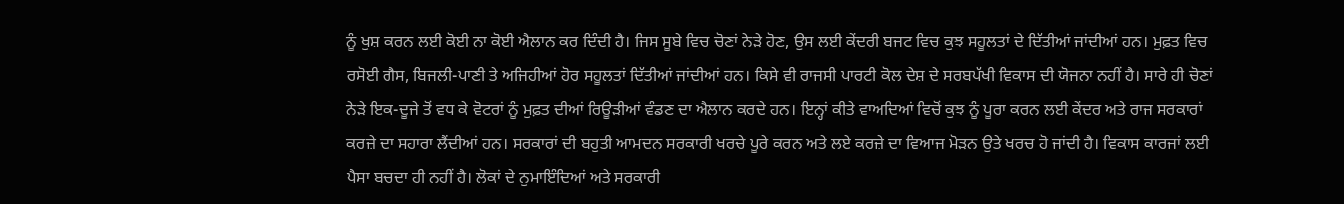ਨੂੰ ਖੁਸ਼ ਕਰਨ ਲਈ ਕੋਈ ਨਾ ਕੋਈ ਐਲਾਨ ਕਰ ਦਿੰਦੀ ਹੈ। ਜਿਸ ਸੂਬੇ ਵਿਚ ਚੋਣਾਂ ਨੇੜੇ ਹੋਣ, ਉਸ ਲਈ ਕੇਂਦਰੀ ਬਜਟ ਵਿਚ ਕੁਝ ਸਹੂਲਤਾਂ ਦੇ ਦਿੱਤੀਆਂ ਜਾਂਦੀਆਂ ਹਨ। ਮੁਫ਼ਤ ਵਿਚ ਰਸੋਈ ਗੈਸ, ਬਿਜਲੀ-ਪਾਣੀ ਤੇ ਅਜਿਹੀਆਂ ਹੋਰ ਸਹੂਲਤਾਂ ਦਿੱਤੀਆਂ ਜਾਂਦੀਆਂ ਹਨ। ਕਿਸੇ ਵੀ ਰਾਜਸੀ ਪਾਰਟੀ ਕੋਲ ਦੇਸ਼ ਦੇ ਸਰਬਪੱਖੀ ਵਿਕਾਸ ਦੀ ਯੋਜਨਾ ਨਹੀਂ ਹੈ। ਸਾਰੇ ਹੀ ਚੋਣਾਂ ਨੇੜੇ ਇਕ-ਦੂਜੇ ਤੋਂ ਵਧ ਕੇ ਵੋਟਰਾਂ ਨੂੰ ਮੁਫ਼ਤ ਦੀਆਂ ਰਿਊੜੀਆਂ ਵੰਡਣ ਦਾ ਐਲਾਨ ਕਰਦੇ ਹਨ। ਇਨ੍ਹਾਂ ਕੀਤੇ ਵਾਅਦਿਆਂ ਵਿਚੋਂ ਕੁਝ ਨੂੰ ਪੂਰਾ ਕਰਨ ਲਈ ਕੇਂਦਰ ਅਤੇ ਰਾਜ ਸਰਕਾਰਾਂ ਕਰਜ਼ੇ ਦਾ ਸਹਾਰਾ ਲੈਂਦੀਆਂ ਹਨ। ਸਰਕਾਰਾਂ ਦੀ ਬਹੁਤੀ ਆਮਦਨ ਸਰਕਾਰੀ ਖਰਚੇ ਪੂਰੇ ਕਰਨ ਅਤੇ ਲਏ ਕਰਜ਼ੇ ਦਾ ਵਿਆਜ ਮੋੜਨ ਉਤੇ ਖਰਚ ਹੋ ਜਾਂਦੀ ਹੈ। ਵਿਕਾਸ ਕਾਰਜਾਂ ਲਈ ਪੈਸਾ ਬਚਦਾ ਹੀ ਨਹੀਂ ਹੈ। ਲੋਕਾਂ ਦੇ ਨੁਮਾਇੰਦਿਆਂ ਅਤੇ ਸਰਕਾਰੀ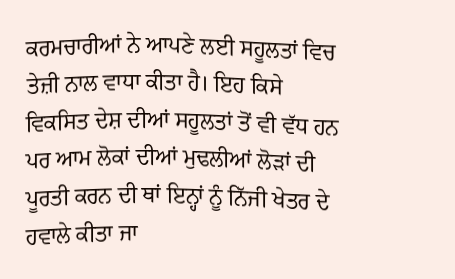ਕਰਮਚਾਰੀਆਂ ਨੇ ਆਪਣੇ ਲਈ ਸਹੂਲਤਾਂ ਵਿਚ ਤੇਜ਼ੀ ਨਾਲ ਵਾਧਾ ਕੀਤਾ ਹੈ। ਇਹ ਕਿਸੇ ਵਿਕਸਿਤ ਦੇਸ਼ ਦੀਆਂ ਸਹੂਲਤਾਂ ਤੋਂ ਵੀ ਵੱਧ ਹਨ ਪਰ ਆਮ ਲੋਕਾਂ ਦੀਆਂ ਮੁਢਲੀਆਂ ਲੋੜਾਂ ਦੀ ਪੂਰਤੀ ਕਰਨ ਦੀ ਥਾਂ ਇਨ੍ਹਾਂ ਨੂੰ ਨਿੱਜੀ ਖੇਤਰ ਦੇ ਹਵਾਲੇ ਕੀਤਾ ਜਾ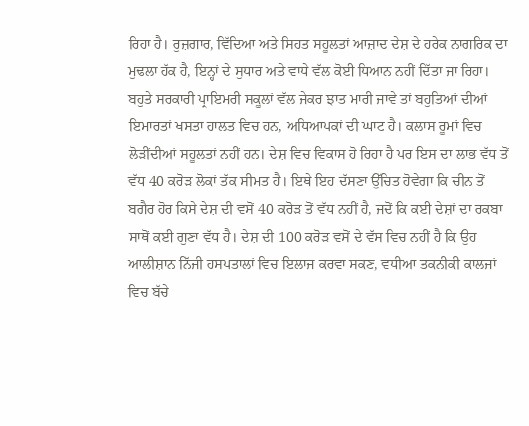ਰਿਹਾ ਹੈ। ਰੁਜ਼ਗਾਰ, ਵਿੱਦਿਆ ਅਤੇ ਸਿਹਤ ਸਹੂਲਤਾਂ ਆਜ਼ਾਦ ਦੇਸ਼ ਦੇ ਹਰੇਕ ਨਾਗਰਿਕ ਦਾ ਮੁਢਲਾ ਹੱਕ ਹੈ, ਇਨ੍ਹਾਂ ਦੇ ਸੁਧਾਰ ਅਤੇ ਵਾਧੇ ਵੱਲ ਕੋਈ ਧਿਆਨ ਨਹੀਂ ਦਿੱਤਾ ਜਾ ਰਿਹਾ। ਬਹੁਤੇ ਸਰਕਾਰੀ ਪ੍ਰਾਇਮਰੀ ਸਕੂਲਾਂ ਵੱਲ ਜੇਕਰ ਝਾਤ ਮਾਰੀ ਜਾਵੇ ਤਾਂ ਬਹੁਤਿਆਂ ਦੀਆਂ ਇਮਾਰਤਾਂ ਖਸਤਾ ਹਾਲਤ ਵਿਚ ਹਨ, ਅਧਿਆਪਕਾਂ ਦੀ ਘਾਟ ਹੈ। ਕਲਾਸ ਰੂਮਾਂ ਵਿਚ ਲੋੜੀਂਦੀਆਂ ਸਹੂਲਤਾਂ ਨਹੀਂ ਹਨ। ਦੇਸ਼ ਵਿਚ ਵਿਕਾਸ ਹੋ ਰਿਹਾ ਹੈ ਪਰ ਇਸ ਦਾ ਲਾਭ ਵੱਧ ਤੋਂ ਵੱਧ 40 ਕਰੋੜ ਲੋਕਾਂ ਤੱਕ ਸੀਮਤ ਹੈ। ਇਥੇ ਇਹ ਦੱਸਣਾ ਉੱਚਿਤ ਹੋਵੇਗਾ ਕਿ ਚੀਨ ਤੋਂ ਬਗੈਰ ਹੋਰ ਕਿਸੇ ਦੇਸ਼ ਦੀ ਵਸੋਂ 40 ਕਰੋੜ ਤੋਂ ਵੱਧ ਨਹੀਂ ਹੈ, ਜਦੋਂ ਕਿ ਕਈ ਦੇਸ਼ਾਂ ਦਾ ਰਕਬਾ ਸਾਥੋਂ ਕਈ ਗੁਣਾ ਵੱਧ ਹੈ। ਦੇਸ਼ ਦੀ 100 ਕਰੋੜ ਵਸੋਂ ਦੇ ਵੱਸ ਵਿਚ ਨਹੀਂ ਹੈ ਕਿ ਉਹ ਆਲੀਸ਼ਾਨ ਨਿੱਜੀ ਹਸਪਤਾਲਾਂ ਵਿਚ ਇਲਾਜ ਕਰਵਾ ਸਕਣ, ਵਧੀਆ ਤਕਨੀਕੀ ਕਾਲਜਾਂ ਵਿਚ ਬੱਚੇ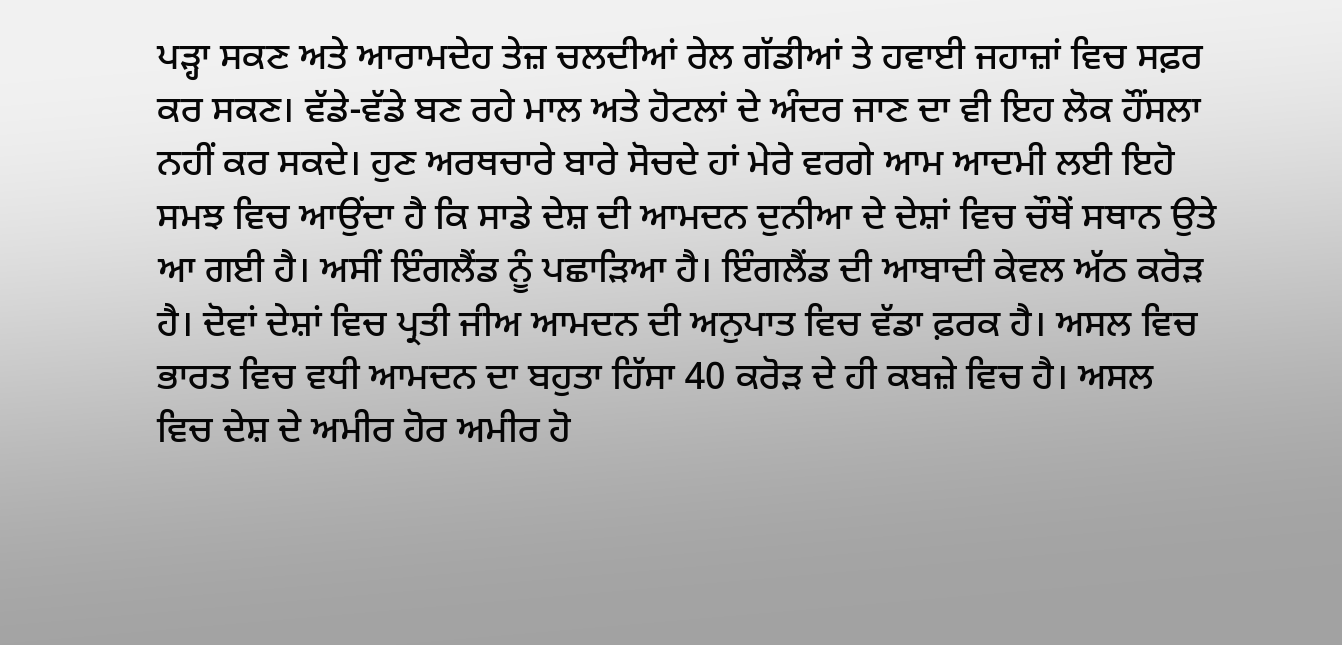ਪੜ੍ਹਾ ਸਕਣ ਅਤੇ ਆਰਾਮਦੇਹ ਤੇਜ਼ ਚਲਦੀਆਂ ਰੇਲ ਗੱਡੀਆਂ ਤੇ ਹਵਾਈ ਜਹਾਜ਼ਾਂ ਵਿਚ ਸਫ਼ਰ ਕਰ ਸਕਣ। ਵੱਡੇ-ਵੱਡੇ ਬਣ ਰਹੇ ਮਾਲ ਅਤੇ ਹੋਟਲਾਂ ਦੇ ਅੰਦਰ ਜਾਣ ਦਾ ਵੀ ਇਹ ਲੋਕ ਹੌਂਸਲਾ ਨਹੀਂ ਕਰ ਸਕਦੇ। ਹੁਣ ਅਰਥਚਾਰੇ ਬਾਰੇ ਸੋਚਦੇ ਹਾਂ ਮੇਰੇ ਵਰਗੇ ਆਮ ਆਦਮੀ ਲਈ ਇਹੋ ਸਮਝ ਵਿਚ ਆਉਂਦਾ ਹੈ ਕਿ ਸਾਡੇ ਦੇਸ਼ ਦੀ ਆਮਦਨ ਦੁਨੀਆ ਦੇ ਦੇਸ਼ਾਂ ਵਿਚ ਚੌਥੇਂ ਸਥਾਨ ਉਤੇ ਆ ਗਈ ਹੈ। ਅਸੀਂ ਇੰਗਲੈਂਡ ਨੂੰ ਪਛਾੜਿਆ ਹੈ। ਇੰਗਲੈਂਡ ਦੀ ਆਬਾਦੀ ਕੇਵਲ ਅੱਠ ਕਰੋੜ ਹੈ। ਦੋਵਾਂ ਦੇਸ਼ਾਂ ਵਿਚ ਪ੍ਰਤੀ ਜੀਅ ਆਮਦਨ ਦੀ ਅਨੁਪਾਤ ਵਿਚ ਵੱਡਾ ਫ਼ਰਕ ਹੈ। ਅਸਲ ਵਿਚ ਭਾਰਤ ਵਿਚ ਵਧੀ ਆਮਦਨ ਦਾ ਬਹੁਤਾ ਹਿੱਸਾ 40 ਕਰੋੜ ਦੇ ਹੀ ਕਬਜ਼ੇ ਵਿਚ ਹੈ। ਅਸਲ ਵਿਚ ਦੇਸ਼ ਦੇ ਅਮੀਰ ਹੋਰ ਅਮੀਰ ਹੋ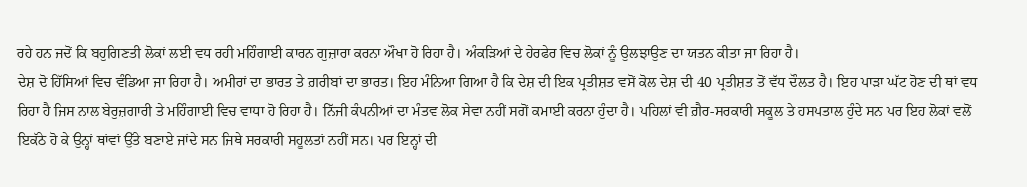ਰਹੇ ਹਨ ਜਦੋਂ ਕਿ ਬਹੁਗਿਣਤੀ ਲੋਕਾਂ ਲਈ ਵਧ ਰਹੀ ਮਹਿੰਗਾਈ ਕਾਰਨ ਗੁਜ਼ਾਰਾ ਕਰਨਾ ਔਖਾ ਹੋ ਰਿਹਾ ਹੈ। ਅੰਕੜਿਆਂ ਦੇ ਹੇਰਫੇਰ ਵਿਚ ਲੋਕਾਂ ਨੂੰ ਉਲਝਾਉਣ ਦਾ ਯਤਨ ਕੀਤਾ ਜਾ ਰਿਹਾ ਹੈ।
ਦੇਸ਼ ਦੋ ਹਿੱਸਿਆਂ ਵਿਚ ਵੰਡਿਆ ਜਾ ਰਿਹਾ ਹੈ। ਅਮੀਰਾਂ ਦਾ ਭਾਰਤ ਤੇ ਗ਼ਰੀਬਾਂ ਦਾ ਭਾਰਤ। ਇਹ ਮੰਨਿਆ ਗਿਆ ਹੈ ਕਿ ਦੇਸ਼ ਦੀ ਇਕ ਪ੍ਰਤੀਸ਼ਤ ਵਸੋਂ ਕੋਲ ਦੇਸ਼ ਦੀ 40 ਪ੍ਰਤੀਸ਼ਤ ਤੋਂ ਵੱਧ ਦੌਲਤ ਹੈ। ਇਹ ਪਾੜਾ ਘੱਟ ਹੋਣ ਦੀ ਥਾਂ ਵਧ ਰਿਹਾ ਹੈ ਜਿਸ ਨਾਲ ਬੇਰੁਜ਼ਗਾਰੀ ਤੇ ਮਹਿੰਗਾਈ ਵਿਚ ਵਾਧਾ ਹੋ ਰਿਹਾ ਹੈ। ਨਿੱਜੀ ਕੰਪਨੀਆਂ ਦਾ ਮੰਤਵ ਲੋਕ ਸੇਵਾ ਨਹੀਂ ਸਗੋਂ ਕਮਾਈ ਕਰਨਾ ਹੁੰਦਾ ਹੈ। ਪਹਿਲਾਂ ਵੀ ਗ਼ੈਰ-ਸਰਕਾਰੀ ਸਕੂਲ ਤੇ ਹਸਪਤਾਲ ਹੁੰਦੇ ਸਨ ਪਰ ਇਹ ਲੋਕਾਂ ਵਲੋਂ ਇਕੱਠੇ ਹੋ ਕੇ ਉਨ੍ਹਾਂ ਥਾਂਵਾਂ ਉੱਤੇ ਬਣਾਏ ਜਾਂਦੇ ਸਨ ਜਿਥੇ ਸਰਕਾਰੀ ਸਹੂਲਤਾਂ ਨਹੀਂ ਸਨ। ਪਰ ਇਨ੍ਹਾਂ ਦੀ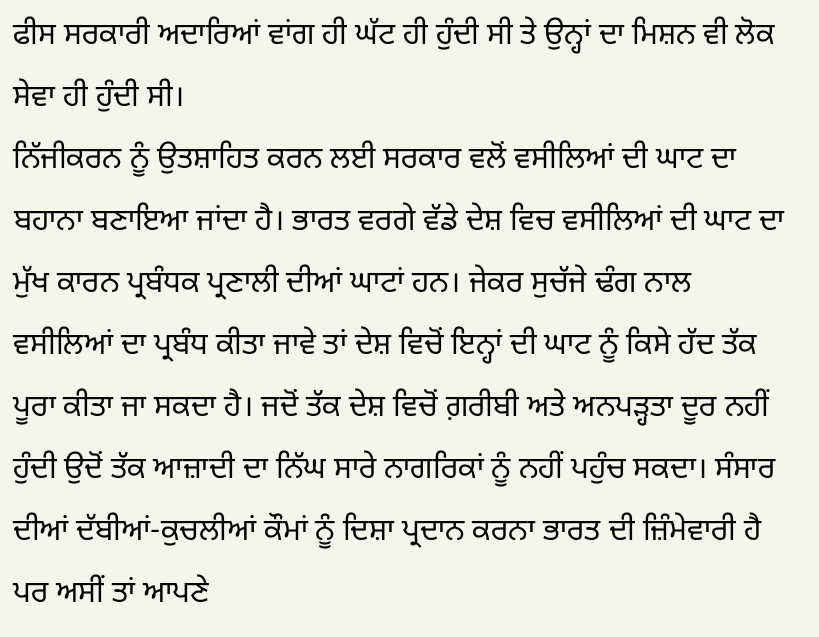ਫੀਸ ਸਰਕਾਰੀ ਅਦਾਰਿਆਂ ਵਾਂਗ ਹੀ ਘੱਟ ਹੀ ਹੁੰਦੀ ਸੀ ਤੇ ਉਨ੍ਹਾਂ ਦਾ ਮਿਸ਼ਨ ਵੀ ਲੋਕ ਸੇਵਾ ਹੀ ਹੁੰਦੀ ਸੀ।
ਨਿੱਜੀਕਰਨ ਨੂੰ ਉਤਸ਼ਾਹਿਤ ਕਰਨ ਲਈ ਸਰਕਾਰ ਵਲੋਂ ਵਸੀਲਿਆਂ ਦੀ ਘਾਟ ਦਾ ਬਹਾਨਾ ਬਣਾਇਆ ਜਾਂਦਾ ਹੈ। ਭਾਰਤ ਵਰਗੇ ਵੱਡੇ ਦੇਸ਼ ਵਿਚ ਵਸੀਲਿਆਂ ਦੀ ਘਾਟ ਦਾ ਮੁੱਖ ਕਾਰਨ ਪ੍ਰਬੰਧਕ ਪ੍ਰਣਾਲੀ ਦੀਆਂ ਘਾਟਾਂ ਹਨ। ਜੇਕਰ ਸੁਚੱਜੇ ਢੰਗ ਨਾਲ ਵਸੀਲਿਆਂ ਦਾ ਪ੍ਰਬੰਧ ਕੀਤਾ ਜਾਵੇ ਤਾਂ ਦੇਸ਼ ਵਿਚੋਂ ਇਨ੍ਹਾਂ ਦੀ ਘਾਟ ਨੂੰ ਕਿਸੇ ਹੱਦ ਤੱਕ ਪੂਰਾ ਕੀਤਾ ਜਾ ਸਕਦਾ ਹੈ। ਜਦੋਂ ਤੱਕ ਦੇਸ਼ ਵਿਚੋਂ ਗ਼ਰੀਬੀ ਅਤੇ ਅਨਪੜ੍ਹਤਾ ਦੂਰ ਨਹੀਂ ਹੁੰਦੀ ਉਦੋਂ ਤੱਕ ਆਜ਼ਾਦੀ ਦਾ ਨਿੱਘ ਸਾਰੇ ਨਾਗਰਿਕਾਂ ਨੂੰ ਨਹੀਂ ਪਹੁੰਚ ਸਕਦਾ। ਸੰਸਾਰ ਦੀਆਂ ਦੱਬੀਆਂ-ਕੁਚਲੀਆਂ ਕੌਮਾਂ ਨੂੰ ਦਿਸ਼ਾ ਪ੍ਰਦਾਨ ਕਰਨਾ ਭਾਰਤ ਦੀ ਜ਼ਿੰਮੇਵਾਰੀ ਹੈ ਪਰ ਅਸੀਂ ਤਾਂ ਆਪਣੇ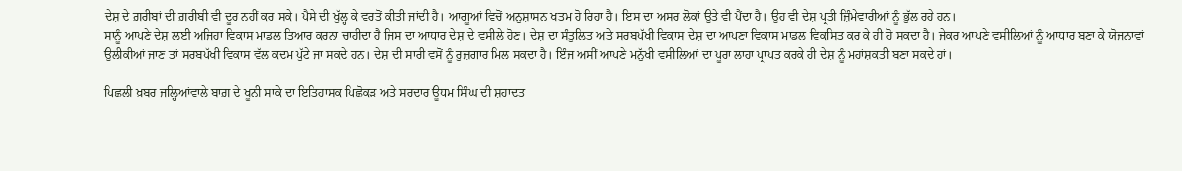ਦੇਸ਼ ਦੇ ਗ਼ਰੀਬਾਂ ਦੀ ਗ਼ਰੀਬੀ ਵੀ ਦੂਰ ਨਹੀਂ ਕਰ ਸਕੇ। ਪੈਸੇ ਦੀ ਖੁੱਲ੍ਹ ਕੇ ਵਰਤੋਂ ਕੀਤੀ ਜਾਂਦੀ ਹੈ। ਆਗੂਆਂ ਵਿਚੋਂ ਅਨੁਸ਼ਾਸਨ ਖਤਮ ਹੋ ਰਿਹਾ ਹੈ। ਇਸ ਦਾ ਅਸਰ ਲੋਕਾਂ ਉਤੇ ਵੀ ਪੈਂਦਾ ਹੈ। ਉਹ ਵੀ ਦੇਸ਼ ਪ੍ਰਤੀ ਜ਼ਿੰਮੇਵਾਰੀਆਂ ਨੂੰ ਭੁੱਲ ਰਹੇ ਹਨ।
ਸਾਨੂੰ ਆਪਣੇ ਦੇਸ਼ ਲਈ ਅਜਿਹਾ ਵਿਕਾਸ ਮਾਡਲ ਤਿਆਰ ਕਰਨਾ ਚਾਹੀਦਾ ਹੈ ਜਿਸ ਦਾ ਆਧਾਰ ਦੇਸ਼ ਦੇ ਵਸੀਲੇ ਹੋਣ। ਦੇਸ਼ ਦਾ ਸੰਤੁਲਿਤ ਅਤੇ ਸਰਬਪੱਖੀ ਵਿਕਾਸ ਦੇਸ਼ ਦਾ ਆਪਣਾ ਵਿਕਾਸ ਮਾਡਲ ਵਿਕਸਿਤ ਕਰ ਕੇ ਹੀ ਹੋ ਸਕਦਾ ਹੈ। ਜੇਕਰ ਆਪਣੇ ਵਸੀਲਿਆਂ ਨੂੰ ਆਧਾਰ ਬਣਾ ਕੇ ਯੋਜਨਾਵਾਂ ਉਲੀਕੀਆਂ ਜਾਣ ਤਾਂ ਸਰਬਪੱਖੀ ਵਿਕਾਸ ਵੱਲ ਕਦਮ ਪੁੱਟੇ ਜਾ ਸਕਦੇ ਹਨ। ਦੇਸ਼ ਦੀ ਸਾਰੀ ਵਸੋਂ ਨੂੰ ਰੁਜ਼ਗਾਰ ਮਿਲ ਸਕਦਾ ਹੈ। ਇੰਜ ਅਸੀਂ ਆਪਣੇ ਮਨੁੱਖੀ ਵਸੀਲਿਆਂ ਦਾ ਪੂਰਾ ਲਾਹਾ ਪ੍ਰਾਪਤ ਕਰਕੇ ਹੀ ਦੇਸ਼ ਨੂੰ ਮਹਾਂਸ਼ਕਤੀ ਬਣਾ ਸਕਦੇ ਹਾਂ।

ਪਿਛਲੀ ਖ਼ਬਰ ਜਲ੍ਹਿਆਂਵਾਲੇ ਬਾਗ਼ ਦੇ ਖੂਨੀ ਸਾਕੇ ਦਾ ਇਤਿਹਾਸਕ ਪਿਛੋਕੜ ਅਤੇ ਸਰਦਾਰ ਊਧਮ ਸਿੰਘ ਦੀ ਸ਼ਹਾਦਤ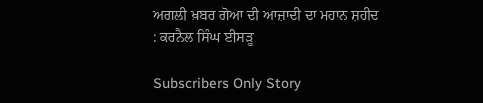ਅਗਲੀ ਖ਼ਬਰ ਗੋਆ ਦੀ ਆਜ਼ਾਦੀ ਦਾ ਮਹਾਨ ਸ਼ਹੀਦ : ਕਰਨੈਲ ਸਿੰਘ ਈਸੜੂ

Subscribers Only Story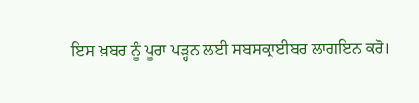ਇਸ ਖ਼ਬਰ ਨੂੰ ਪੂਰਾ ਪੜ੍ਹਨ ਲਈ ਸਬਸਕ੍ਰਾਈਬਰ ਲਾਗਇਨ ਕਰੋ।